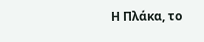Η Πλάκα, το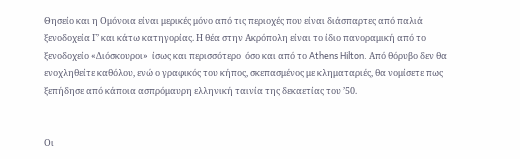Θησείο και η Ομόνοια είναι μερικές μόνο από τις περιοχές που είναι διάσπαρτες από παλιά ξενοδοχεία Γ’ και κάτω κατηγορίας. Η θέα στην Ακρόπολη είναι το ίδιο πανοραμική από το ξενοδοχείο «Διόσκουροι»  ίσως και περισσότερο  όσο και από το Athens Hilton. Από θόρυβο δεν θα ενοχληθείτε καθόλου, ενώ ο γραφικός του κήπος, σκεπασμένος με κληματαριές, θα νομίσετε πως ξεπήδησε από κάποια ασπρόμαυρη ελληνική ταινία της δεκαετίας του ’50.


Οι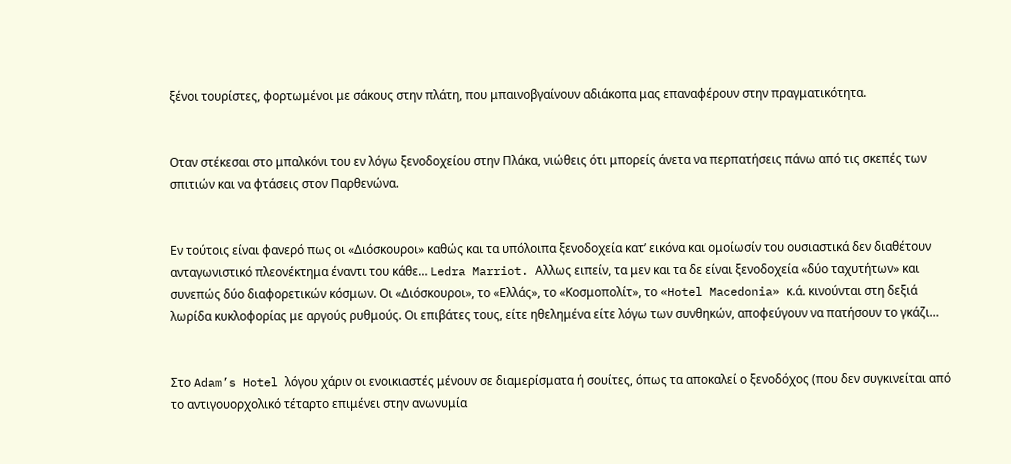ξένοι τουρίστες, φορτωμένοι με σάκους στην πλάτη, που μπαινοβγαίνουν αδιάκοπα μας επαναφέρουν στην πραγματικότητα.


Οταν στέκεσαι στο μπαλκόνι του εν λόγω ξενοδοχείου στην Πλάκα, νιώθεις ότι μπορείς άνετα να περπατήσεις πάνω από τις σκεπές των σπιτιών και να φτάσεις στον Παρθενώνα.


Εν τούτοις είναι φανερό πως οι «Διόσκουροι» καθώς και τα υπόλοιπα ξενοδοχεία κατ’ εικόνα και ομοίωσίν του ουσιαστικά δεν διαθέτουν ανταγωνιστικό πλεονέκτημα έναντι του κάθε… Ledra Marriot. Αλλως ειπείν, τα μεν και τα δε είναι ξενοδοχεία «δύο ταχυτήτων» και συνεπώς δύο διαφορετικών κόσμων. Οι «Διόσκουροι», το «Ελλάς», το «Κοσμοπολίτ», το «Hotel Macedonia» κ.ά. κινούνται στη δεξιά λωρίδα κυκλοφορίας με αργούς ρυθμούς. Οι επιβάτες τους, είτε ηθελημένα είτε λόγω των συνθηκών, αποφεύγουν να πατήσουν το γκάζι…


Στο Adam’s Hotel λόγου χάριν οι ενοικιαστές μένουν σε διαμερίσματα ή σουίτες, όπως τα αποκαλεί ο ξενοδόχος (που δεν συγκινείται από το αντιγουορχολικό τέταρτο επιμένει στην ανωνυμία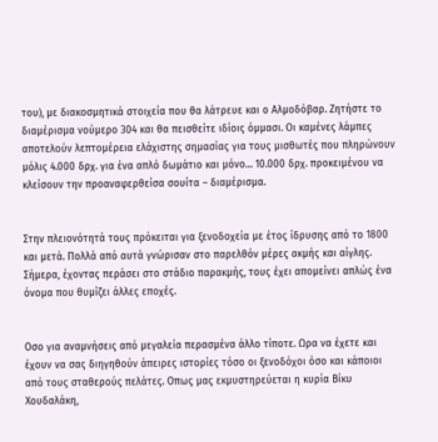του), με διακοσμητικά στοιχεία που θα λάτρευε και ο Αλμοδόβαρ. Ζητήστε το διαμέρισμα νούμερο 304 και θα πεισθείτε ιδίοις όμμασι. Οι καμένες λάμπες αποτελούν λεπτομέρεια ελάχιστης σημασίας για τους μισθωτές που πληρώνουν μόλις 4.000 δρχ. για ένα απλό δωμάτιο και μόνο… 10.000 δρχ. προκειμένου να κλείσουν την προαναφερθείσα σουίτα – διαμέρισμα.


Στην πλειονότητά τους πρόκειται για ξενοδοχεία με έτος ίδρυσης από το 1800 και μετά. Πολλά από αυτά γνώρισαν στο παρελθόν μέρες ακμής και αίγλης. Σήμερα, έχοντας περάσει στο στάδιο παρακμής, τους έχει απομείνει απλώς ένα όνομα που θυμίζει άλλες εποχές.


Οσο για αναμνήσεις από μεγαλεία περασμένα άλλο τίποτε. Ωρα να έχετε και έχουν να σας διηγηθούν άπειρες ιστορίες τόσο οι ξενοδόχοι όσο και κάποιοι από τους σταθερούς πελάτες. Οπως μας εκμυστηρεύεται η κυρία Βίκυ Χουδαλάκη,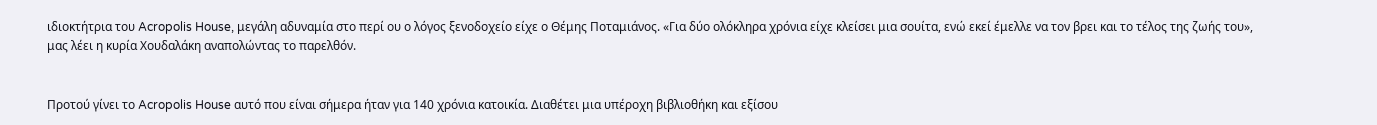ιδιοκτήτρια του Acropolis House, μεγάλη αδυναμία στο περί ου ο λόγος ξενοδοχείο είχε ο Θέμης Ποταμιάνος. «Για δύο ολόκληρα χρόνια είχε κλείσει μια σουίτα, ενώ εκεί έμελλε να τον βρει και το τέλος της ζωής του», μας λέει η κυρία Χουδαλάκη αναπολώντας το παρελθόν.


Προτού γίνει το Acropolis House αυτό που είναι σήμερα ήταν για 140 χρόνια κατοικία. Διαθέτει μια υπέροχη βιβλιοθήκη και εξίσου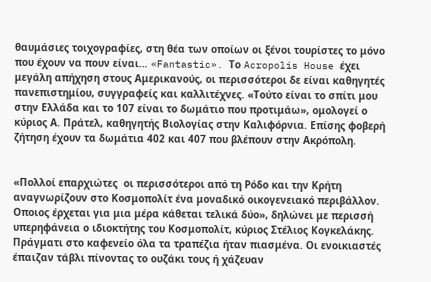θαυμάσιες τοιχογραφίες, στη θέα των οποίων οι ξένοι τουρίστες το μόνο που έχουν να πουν είναι… «Fantastic». Το Acropolis House έχει μεγάλη απήχηση στους Αμερικανούς, οι περισσότεροι δε είναι καθηγητές πανεπιστημίου, συγγραφείς και καλλιτέχνες. «Τούτο είναι το σπίτι μου στην Ελλάδα και το 107 είναι το δωμάτιο που προτιμάω», ομολογεί ο κύριος Α. Πράτελ, καθηγητής Βιολογίας στην Καλιφόρνια. Επίσης φοβερή ζήτηση έχουν τα δωμάτια 402 και 407 που βλέπουν στην Ακρόπολη.


«Πολλοί επαρχιώτες  οι περισσότεροι από τη Ρόδο και την Κρήτη  αναγνωρίζουν στο Κοσμοπολίτ ένα μοναδικό οικογενειακό περιβάλλον. Οποιος έρχεται για μια μέρα κάθεται τελικά δύο», δηλώνει με περισσή υπερηφάνεια ο ιδιοκτήτης του Κοσμοπολίτ, κύριος Στέλιος Κογκελάκης. Πράγματι στο καφενείο όλα τα τραπέζια ήταν πιασμένα. Οι ενοικιαστές έπαιζαν τάβλι πίνοντας το ουζάκι τους ή χάζευαν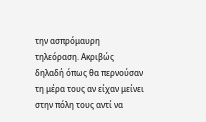την ασπρόμαυρη τηλεόραση. Ακριβώς δηλαδή όπως θα περνούσαν τη μέρα τους αν είχαν μείνει στην πόλη τους αντί να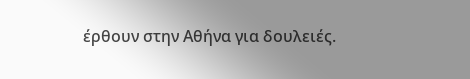έρθουν στην Αθήνα για δουλειές.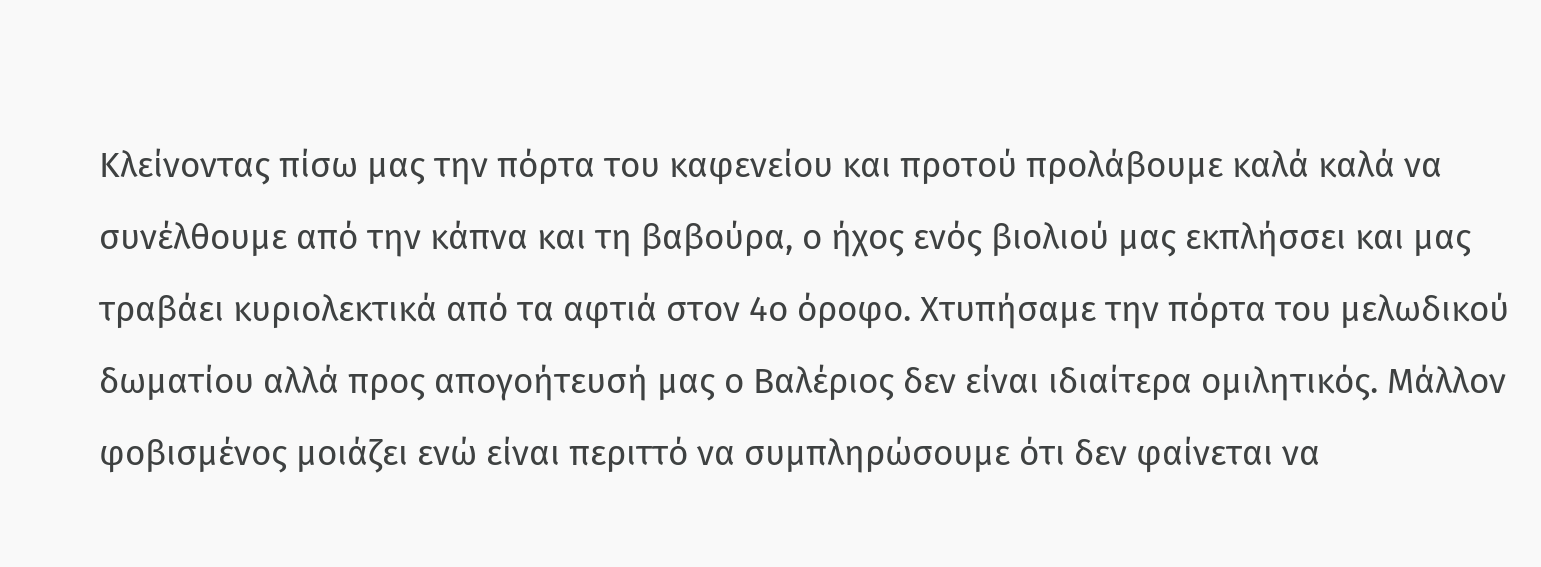Κλείνοντας πίσω μας την πόρτα του καφενείου και προτού προλάβουμε καλά καλά να συνέλθουμε από την κάπνα και τη βαβούρα, ο ήχος ενός βιολιού μας εκπλήσσει και μας τραβάει κυριολεκτικά από τα αφτιά στον 4ο όροφο. Χτυπήσαμε την πόρτα του μελωδικού δωματίου αλλά προς απογοήτευσή μας ο Βαλέριος δεν είναι ιδιαίτερα ομιλητικός. Μάλλον φοβισμένος μοιάζει ενώ είναι περιττό να συμπληρώσουμε ότι δεν φαίνεται να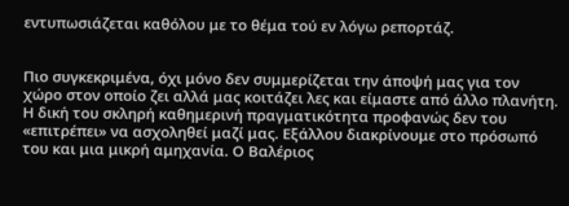εντυπωσιάζεται καθόλου με το θέμα τού εν λόγω ρεπορτάζ.


Πιο συγκεκριμένα, όχι μόνο δεν συμμερίζεται την άποψή μας για τον χώρο στον οποίο ζει αλλά μας κοιτάζει λες και είμαστε από άλλο πλανήτη. Η δική του σκληρή καθημερινή πραγματικότητα προφανώς δεν του «επιτρέπει» να ασχοληθεί μαζί μας. Εξάλλου διακρίνουμε στο πρόσωπό του και μια μικρή αμηχανία. Ο Βαλέριος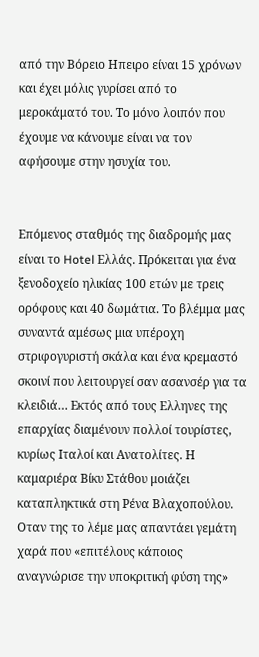από την Βόρειο Ηπειρο είναι 15 χρόνων και έχει μόλις γυρίσει από το μεροκάματό του. Το μόνο λοιπόν που έχουμε να κάνουμε είναι να τον αφήσουμε στην ησυχία του.


Επόμενος σταθμός της διαδρομής μας είναι το Hotel Ελλάς. Πρόκειται για ένα ξενοδοχείο ηλικίας 100 ετών με τρεις ορόφους και 40 δωμάτια. Το βλέμμα μας συναντά αμέσως μια υπέροχη στριφογυριστή σκάλα και ένα κρεμαστό σκοινί που λειτουργεί σαν ασανσέρ για τα κλειδιά… Εκτός από τους Ελληνες της επαρχίας διαμένουν πολλοί τουρίστες, κυρίως Ιταλοί και Ανατολίτες. Η καμαριέρα Βίκυ Στάθου μοιάζει καταπληκτικά στη Ρένα Βλαχοπούλου. Οταν της το λέμε μας απαντάει γεμάτη χαρά που «επιτέλους κάποιος αναγνώρισε την υποκριτική φύση της»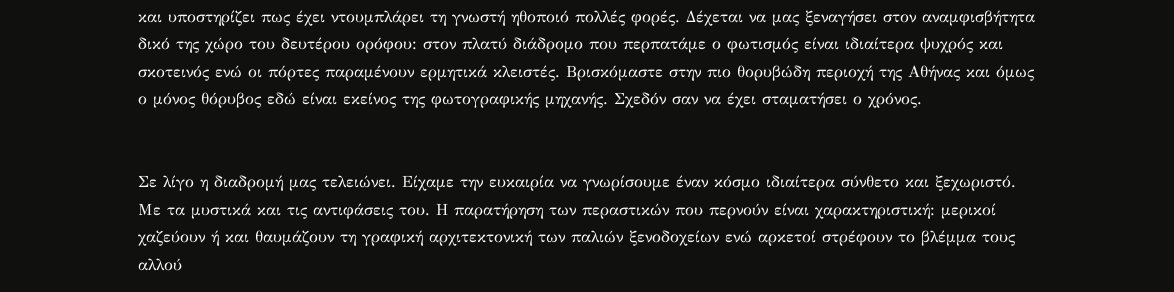και υποστηρίζει πως έχει ντουμπλάρει τη γνωστή ηθοποιό πολλές φορές. Δέχεται να μας ξεναγήσει στον αναμφισβήτητα δικό της χώρο του δευτέρου ορόφου: στον πλατύ διάδρομο που περπατάμε ο φωτισμός είναι ιδιαίτερα ψυχρός και σκοτεινός ενώ οι πόρτες παραμένουν ερμητικά κλειστές. Βρισκόμαστε στην πιο θορυβώδη περιοχή της Αθήνας και όμως ο μόνος θόρυβος εδώ είναι εκείνος της φωτογραφικής μηχανής. Σχεδόν σαν να έχει σταματήσει ο χρόνος.


Σε λίγο η διαδρομή μας τελειώνει. Είχαμε την ευκαιρία να γνωρίσουμε έναν κόσμο ιδιαίτερα σύνθετο και ξεχωριστό. Με τα μυστικά και τις αντιφάσεις του. Η παρατήρηση των περαστικών που περνούν είναι χαρακτηριστική: μερικοί χαζεύουν ή και θαυμάζουν τη γραφική αρχιτεκτονική των παλιών ξενοδοχείων ενώ αρκετοί στρέφουν το βλέμμα τους αλλού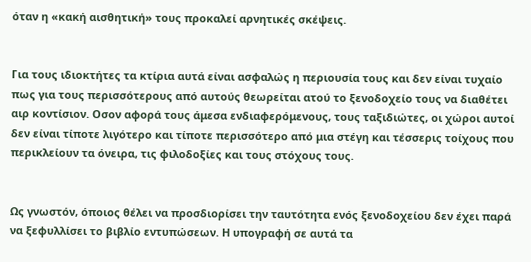όταν η «κακή αισθητική» τους προκαλεί αρνητικές σκέψεις.


Για τους ιδιοκτήτες τα κτίρια αυτά είναι ασφαλώς η περιουσία τους και δεν είναι τυχαίο πως για τους περισσότερους από αυτούς θεωρείται ατού το ξενοδοχείο τους να διαθέτει αιρ κοντίσιον. Οσον αφορά τους άμεσα ενδιαφερόμενους, τους ταξιδιώτες, οι χώροι αυτοί δεν είναι τίποτε λιγότερο και τίποτε περισσότερο από μια στέγη και τέσσερις τοίχους που περικλείουν τα όνειρα, τις φιλοδοξίες και τους στόχους τους.


Ως γνωστόν, όποιος θέλει να προσδιορίσει την ταυτότητα ενός ξενοδοχείου δεν έχει παρά να ξεφυλλίσει το βιβλίο εντυπώσεων. Η υπογραφή σε αυτά τα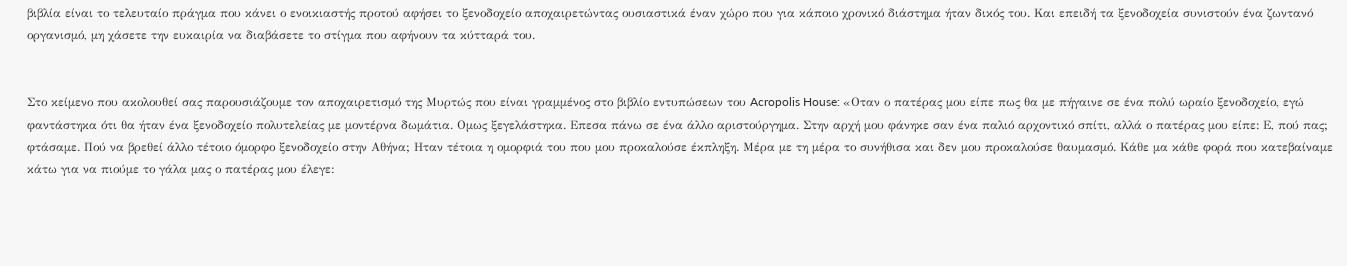βιβλία είναι το τελευταίο πράγμα που κάνει ο ενοικιαστής προτού αφήσει το ξενοδοχείο αποχαιρετώντας ουσιαστικά έναν χώρο που για κάποιο χρονικό διάστημα ήταν δικός του. Και επειδή τα ξενοδοχεία συνιστούν ένα ζωντανό οργανισμό, μη χάσετε την ευκαιρία να διαβάσετε το στίγμα που αφήνουν τα κύτταρά του.


Στο κείμενο που ακολουθεί σας παρουσιάζουμε τον αποχαιρετισμό της Μυρτώς που είναι γραμμένος στο βιβλίο εντυπώσεων του Acropolis House: «Οταν ο πατέρας μου είπε πως θα με πήγαινε σε ένα πολύ ωραίο ξενοδοχείο, εγώ φαντάστηκα ότι θα ήταν ένα ξενοδοχείο πολυτελείας με μοντέρνα δωμάτια. Ομως ξεγελάστηκα. Επεσα πάνω σε ένα άλλο αριστούργημα. Στην αρχή μου φάνηκε σαν ένα παλιό αρχοντικό σπίτι, αλλά ο πατέρας μου είπε: Ε, πού πας; φτάσαμε. Πού να βρεθεί άλλο τέτοιο όμορφο ξενοδοχείο στην Αθήνα; Ηταν τέτοια η ομορφιά του που μου προκαλούσε έκπληξη. Μέρα με τη μέρα το συνήθισα και δεν μου προκαλούσε θαυμασμό. Κάθε μα κάθε φορά που κατεβαίναμε κάτω για να πιούμε το γάλα μας ο πατέρας μου έλεγε: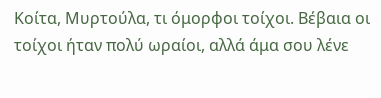Κοίτα, Μυρτούλα, τι όμορφοι τοίχοι. Βέβαια οι τοίχοι ήταν πολύ ωραίοι, αλλά άμα σου λένε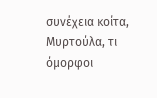συνέχεια κοίτα, Μυρτούλα, τι όμορφοι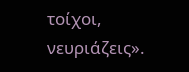τοίχοι, νευριάζεις».